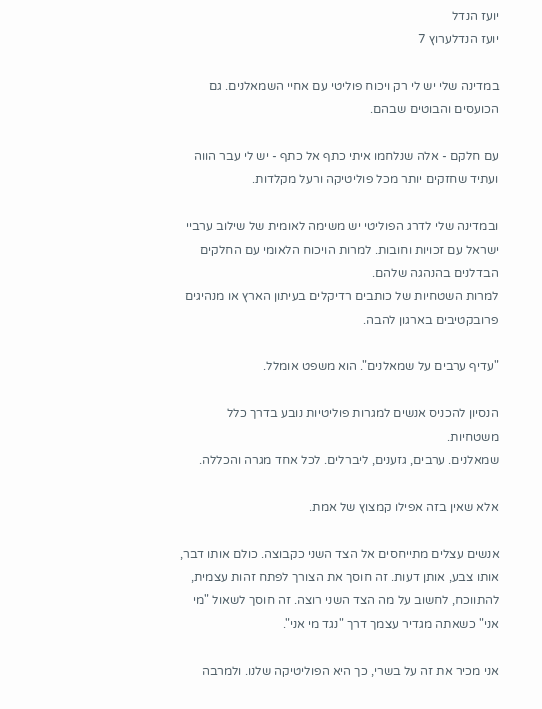יועז הנדל
יועז הנדלערוץ 7

במדינה שלי יש לי רק ויכוח פוליטי עם אחיי השמאלנים. גם הכועסים והבוטים שבהם.

עם חלקם - אלה שנלחמו איתי כתף אל כתף - יש לי עבר הווה ועתיד שחזקים יותר מכל פוליטיקה ורעל מקלדות.

ובמדינה שלי לדרג הפוליטי יש משימה לאומית של שילוב ערביי ישראל עם זכויות וחובות. למרות הויכוח הלאומי עם החלקים הבדלנים בהנהגה שלהם.
למרות השטחיות של כותבים רדיקלים בעיתון הארץ או מנהיגים פרובקטיבים בארגון להבה.

"עדיף ערבים על שמאלנים". הוא משפט אומלל.

הנסיון להכניס אנשים למגרות פוליטיות נובע בדרך כלל משטחיות.
שמאלנים. ערבים, גזענים, ליברלים. לכל אחד מגרה והכללה.

אלא שאין בזה אפילו קמצוץ של אמת.

אנשים עצלים מתייחסים אל הצד השני כקבוצה. כולם אותו דבר, אותו צבע, אותן דעות. זה חוסך את הצורך לפתח זהות עצמית, להתווכח, לחשוב על מה הצד השני רוצה. זה חוסך לשאול "מי אני" כשאתה מגדיר עצמך דרך "נגד מי אני".

אני מכיר את זה על בשרי, כך היא הפוליטיקה שלנו. ולמרבה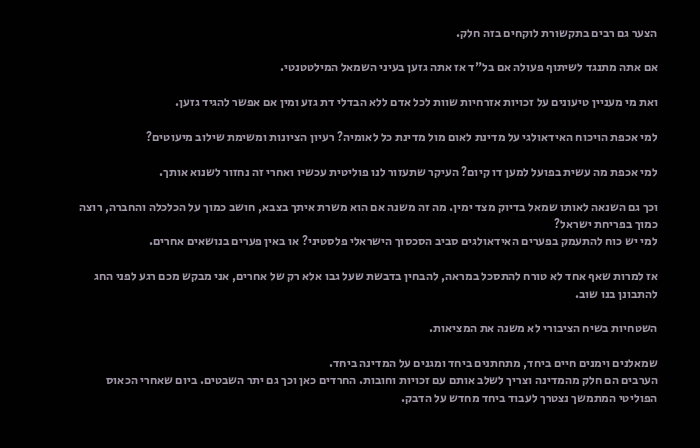הצער גם רבים בתקשורת לוקחים בזה חלק.

אם אתה מתנגד לשיתוף פעולה אם בל"ד אז אתה גזען בעיני השמאל המילטטנטי.

ואת מי מעניין טיעונים על זכויות אזרחיות שוות לכל אדם ללא הבדלי דת גזע ומין אם אפשר להגיד גזען.

למי אכפת הויכוח האידאולגי על מדינת לאום מול מדינת כל לאומיה? רעיון הציונות ומשימת שילוב מיעוטים?

למי אכפת מה עשית בפועל למען דו קיום? העיקר שתעזור לנו פוליטית עכשיו ואחרי זה נחזור לשנוא אותך.

וכך גם השנאה לאותו שמאל בדיוק מצד ימין. מה זה משנה אם הוא משרת איתך בצבא, חושב כמוך על הכלכלה והחברה, רוצה כמוך בפריחת ישראל?
למי יש כוח להתעמק בפערים האידאולגים סביב הסכסוך הישראלי פלסטיני? או באין פערים בנושאים אחרים.

אז למרות שאף אחד לא טורח להתסכל במראה, להבחין בדבשת שעל גבו אלא רק של אחרים, אני מבקש מכם רגע לפני החג להתבונן בנו שוב.

השטחיות בשיח הציבורי לא משנה את המציאות.

שמאלנים וימנים חיים ביחד, מתחתנים ביחד ומגנים על המדינה ביחד.
הערבים הם חלק מהמדינה וצריך לשלב אותם עם זכויות וחובות. החרדים כאן וכך גם יתר השבטים. ביום שאחרי הכאוס הפוליטי המתמשך נצטרך לעבוד ביחד מחדש על הדבק.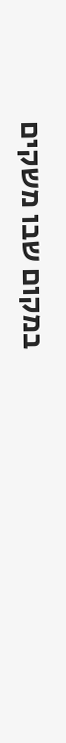במקום שבו משקים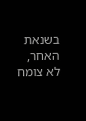בשנאת האחר, לא צומח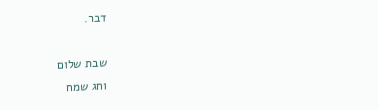דבר.

שבת שלום
וחג שמח